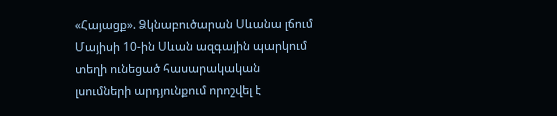«Հայացք». Ձկնաբուծարան Սևանա լճում
Մայիսի 10-ին Սևան ազգային պարկում տեղի ունեցած հասարակական լսումների արդյունքում որոշվել է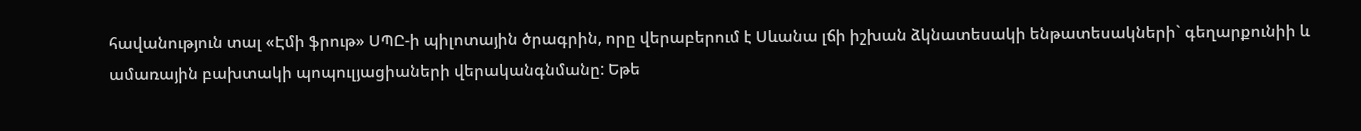հավանություն տալ «Էմի ֆրութ» ՍՊԸ-ի պիլոտային ծրագրին, որը վերաբերում է Սևանա լճի իշխան ձկնատեսակի ենթատեսակների` գեղարքունիի և ամառային բախտակի պոպուլյացիաների վերականգնմանը: Եթե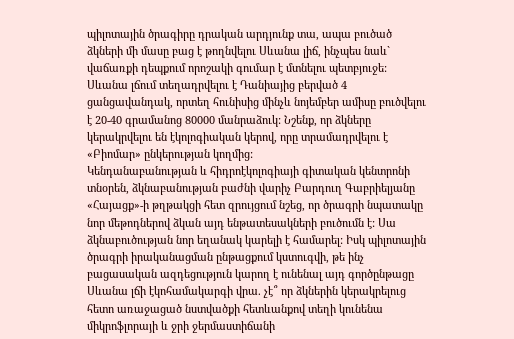պիլոտային ծրագիրը դրական արդյունք տա, ապա բուծած ձկների մի մասը բաց է թողնվելու Սևանա լիճ, ինչպես նաև` վաճառքի դեպքում որոշակի գումար է մտնելու պետբյուջե:
Սևանա լճում տեղադրվելու է Դանիայից բերված 4 ցանցավանդակ, որտեղ հունիսից մինչև նոյեմբեր ամիսը բուծվելու է 20-40 գրամանոց 80000 մանրաձուկ: Նշենք, որ ձկները կերակրվելու են էկոլոգիական կերով, որը տրամադրվելու է «Բիոմար» ընկերության կողմից:
Կենդանաբանության և հիդրոէկոլոգիայի գիտական կենտրոնի տնօրեն, ձկնաբանության բաժնի վարիչ Բարդուղ Գաբրիելյանը «Հայացք»-ի թղթակցի հետ զրույցում նշեց, որ ծրագրի նպատակը նոր մեթոդներով ձկան այդ ենթատեսակների բուծումն է: Սա ձկնաբուծության նոր եղանակ կարելի է համարել: Իսկ պիլոտային ծրագրի իրականացման ընթացքում կստուգվի, թե ինչ բացասական ազդեցություն կարող է ունենալ այդ գործընթացը Սևանա լճի էկոհամակարգի վրա. չէ՞ որ ձկներին կերակրելուց հետո առաջացած նստվածքի հետևանքով տեղի կունենա միկրոֆլորայի և ջրի ջերմաստիճանի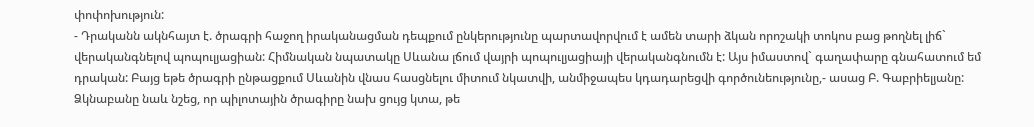փոփոխություն:
- Դրականն ակնհայտ է. ծրագրի հաջող իրականացման դեպքում ընկերությունը պարտավորվում է ամեն տարի ձկան որոշակի տոկոս բաց թողնել լիճ` վերականգնելով պոպուլյացիան: Հիմնական նպատակը Սևանա լճում վայրի պոպուլյացիայի վերականգնումն է: Այս իմաստով` գաղափարը գնահատում եմ դրական: Բայց եթե ծրագրի ընթացքում Սևանին վնաս հասցնելու միտում նկատվի, անմիջապես կդադարեցվի գործունեությունը,- ասաց Բ. Գաբրիելյանը:
Ձկնաբանը նաև նշեց, որ պիլոտային ծրագիրը նախ ցույց կտա, թե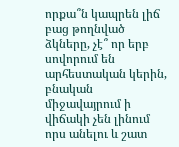որքա՞ն կապրեն լիճ բաց թողնված ձկները, չէ՞ որ երբ սովորում են արհեստական կերին, բնական միջավայրում ի վիճակի չեն լինում որս անելու և շատ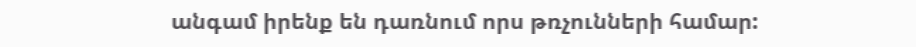անգամ իրենք են դառնում որս թռչունների համար: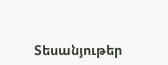Տեսանյութեր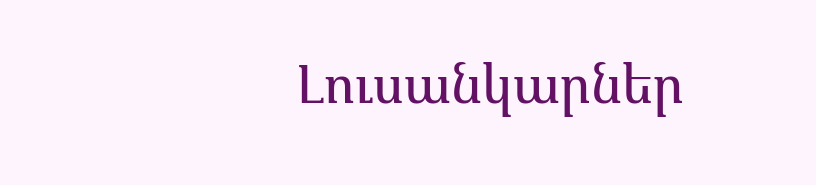Լուսանկարներ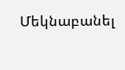Մեկնաբանել